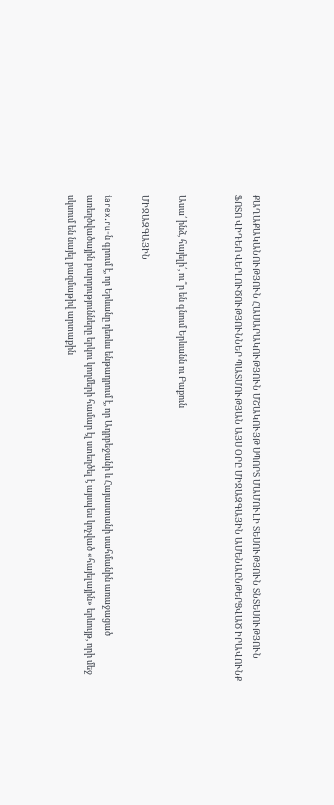ՔԱՂԱՔԱԿԱՆՈՒԹՅՈՒՆ ՀԱՍԱՐԱԿՈՒԹՅՈՒՆ ՄՇԱԿՈՒՅԹ ՍՊՈՐՏ ՄԱՄՈՒԼԻ ՏԵՍՈՒԹՅՈՒՆ ՏՆՏԵՍՈՒԹՅՈՒՆ ՖՈՏՈ ՎԻԴԵՈ ՎԵՐԼՈՒԾՈՒԹՅՈՒՆՆԵՐ ՊԱՏՄՈՒԹՅԱՆ ԱՅՍ ՕՐԸ ՄԻՋԱԶԳԱՅԻՆ ԱՄԵՆԱԸՆԹԵՐՑՎԱԾ ԻՐԱՎՈՒՆՔ


Ասա՛ ինձ, հայելի՛, ու՞ր են գնում Երևանն ու Բաքուն

ՄԻՋԱԶԳԱՅԻՆ

iarex.ru-ն գրում է, որ Երևանը դեռևս ենթադրում է, որ Ադրբեջանի և Հայաստանի սահմանին առաջացած առեղծվածային բարդությունները երկու կողմերի համար էլ ստեղծել է այսպես կոչված «հայելային» երևույթ, որի մեջ սկսում են նայել բազմաթիվ արտաքին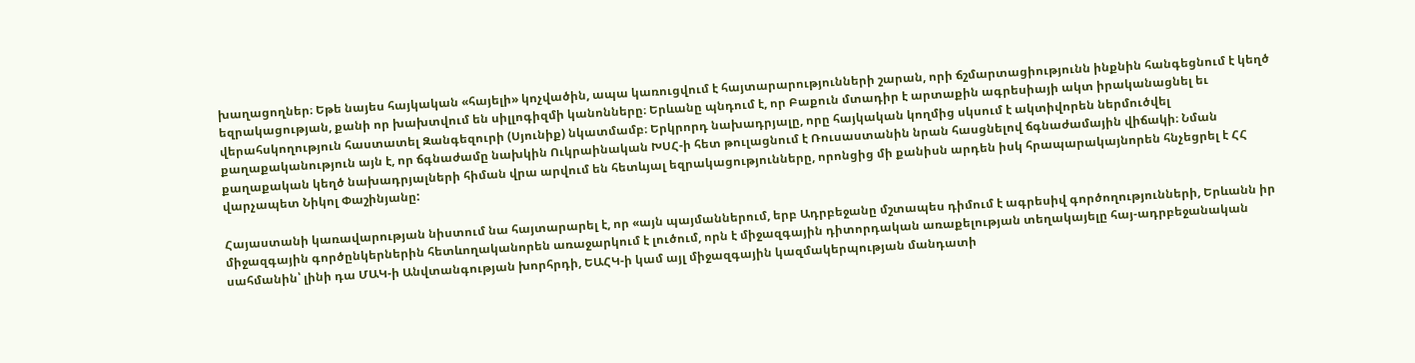խաղացողներ։ Եթե նայես հայկական «հայելի» կոչվածին, ապա կառուցվում է հայտարարությունների շարան, որի ճշմարտացիությունն ինքնին հանգեցնում է կեղծ եզրակացության, քանի որ խախտվում են սիլլոգիզմի կանոնները։ Երևանը պնդում է, որ Բաքուն մտադիր է արտաքին ագրեսիայի ակտ իրականացնել եւ վերահսկողություն հաստատել Զանգեզուրի (Սյունիք) նկատմամբ։ Երկրորդ նախադրյալը, որը հայկական կողմից սկսում է ակտիվորեն ներմուծվել քաղաքականություն այն է, որ ճգնաժամը նախկին Ուկրաինական ԽՍՀ-ի հետ թուլացնում է Ռուսաստանին նրան հասցնելով ճգնաժամային վիճակի։ Նման քաղաքական կեղծ նախադրյալների հիման վրա արվում են հետևյալ եզրակացությունները, որոնցից մի քանիսն արդեն իսկ հրապարակայնորեն հնչեցրել է ՀՀ վարչապետ Նիկոլ Փաշինյանը:

Հայաստանի կառավարության նիստում նա հայտարարել է, որ «այն պայմաններում, երբ Ադրբեջանը մշտապես դիմում է ագրեսիվ գործողությունների, Երևանն իր միջազգային գործընկերներին հետևողականորեն առաջարկում է լուծում, որն է միջազգային դիտորդական առաքելության տեղակայելը հայ-ադրբեջանական սահմանին՝ լինի դա ՄԱԿ-ի Անվտանգության խորհրդի, ԵԱՀԿ-ի կամ այլ միջազգային կազմակերպության մանդատի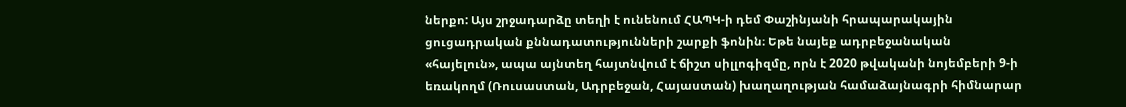ներքո: Այս շրջադարձը տեղի է ունենում ՀԱՊԿ-ի դեմ Փաշինյանի հրապարակային ցուցադրական քննադատությունների շարքի ֆոնին։ Եթե նայեք ադրբեջանական «հայելուն», ապա այնտեղ հայտնվում է ճիշտ սիլլոգիզմը, որն է 2020 թվականի նոյեմբերի 9-ի եռակողմ (Ռուսաստան, Ադրբեջան, Հայաստան) խաղաղության համաձայնագրի հիմնարար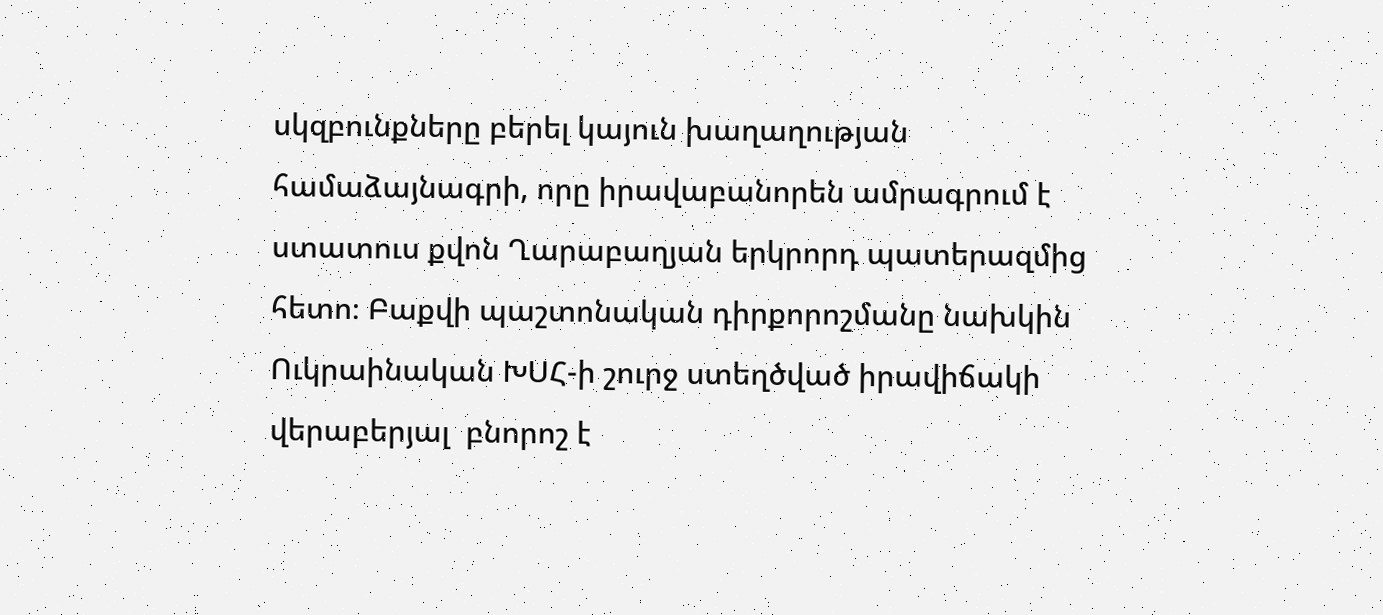սկզբունքները բերել կայուն խաղաղության համաձայնագրի, որը իրավաբանորեն ամրագրում է ստատուս քվոն Ղարաբաղյան երկրորդ պատերազմից հետո։ Բաքվի պաշտոնական դիրքորոշմանը նախկին Ուկրաինական ԽՍՀ-ի շուրջ ստեղծված իրավիճակի վերաբերյալ  բնորոշ է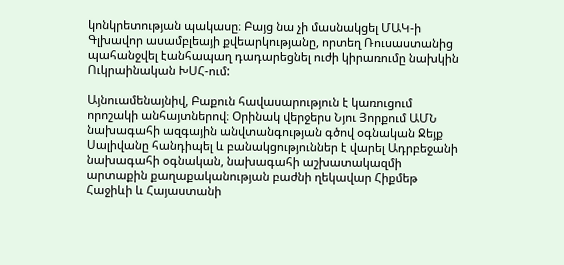կոնկրետության պակասը։ Բայց նա չի մասնակցել ՄԱԿ-ի Գլխավոր ասամբլեայի քվեարկությանը, որտեղ Ռուսաստանից պահանջվել էանհապաղ դադարեցնել ուժի կիրառումը նախկին Ուկրաինական ԽՍՀ-ում:

Այնուամենայնիվ, Բաքուն հավասարություն է կառուցում որոշակի անհայտներով։ Օրինակ վերջերս Նյու Յորքում ԱՄՆ նախագահի ազգային անվտանգության գծով օգնական Ջեյք Սալիվանը հանդիպել և բանակցություններ է վարել Ադրբեջանի նախագահի օգնական, նախագահի աշխատակազմի արտաքին քաղաքականության բաժնի ղեկավար Հիքմեթ Հաջիևի և Հայաստանի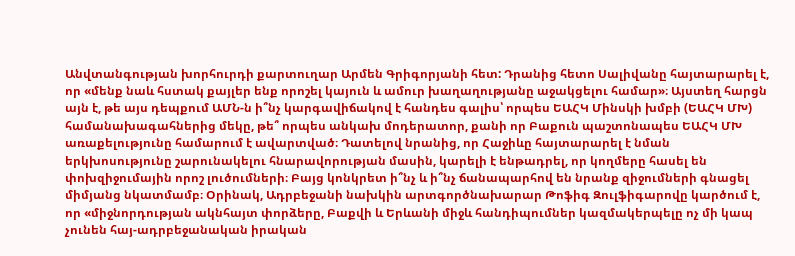Անվտանգության խորհուրդի քարտուղար Արմեն Գրիգորյանի հետ: Դրանից հետո Սալիվանը հայտարարել է, որ «մենք նաև հստակ քայլեր ենք որոշել կայուն և ամուր խաղաղությանը աջակցելու համար»։ Այստեղ հարցն այն է, թե այս դեպքում ԱՄՆ-ն ի՞նչ կարգավիճակով է հանդես գալիս՝ որպես ԵԱՀԿ Մինսկի խմբի (ԵԱՀԿ ՄԽ) համանախագահներից մեկը, թե՞ որպես անկախ մոդերատոր, քանի որ Բաքուն պաշտոնապես ԵԱՀԿ ՄԽ առաքելությունը համարում է ավարտված։ Դատելով նրանից, որ Հաջիևը հայտարարել է նման երկխոսությունը շարունակելու հնարավորության մասին, կարելի է ենթադրել, որ կողմերը հասել են փոխզիջումային որոշ լուծումների։ Բայց կոնկրետ ի՞նչ և ի՞նչ ճանապարհով են նրանք զիջումների գնացել միմյանց նկատմամբ։ Օրինակ, Ադրբեջանի նախկին արտգործնախարար Թոֆիգ Զուլֆիգարովը կարծում է, որ «միջնորդության ակնհայտ փորձերը, Բաքվի և Երևանի միջև հանդիպումներ կազմակերպելը ոչ մի կապ չունեն հայ-ադրբեջանական իրական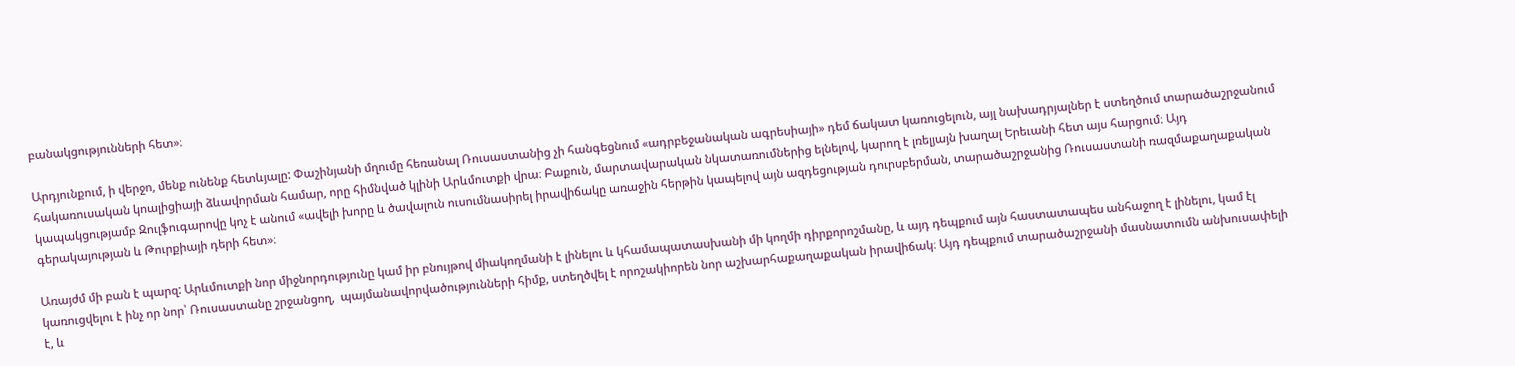բանակցությունների հետ»։

Արդյունքում, ի վերջո, մենք ունենք հետևյալը: Փաշինյանի մղումը հեռանալ Ռուսաստանից չի հանգեցնում «ադրբեջանական ագրեսիայի» դեմ ճակատ կառուցելուն, այլ նախադրյալներ է ստեղծում տարածաշրջանում հակառուսական կոալիցիայի ձևավորման համար, որը հիմնված կլինի Արևմուտքի վրա։ Բաքուն, մարտավարական նկատառումներից ելնելով, կարող է լռելյայն խաղալ Երեւանի հետ այս հարցում։ Այդ կապակցությամբ Զուլֆուգարովը կոչ է անում «ավելի խորը և ծավալուն ուսումնասիրել իրավիճակը առաջին հերթին կապելով այն ազդեցության դուրսբերման, տարածաշրջանից Ռուսաստանի ռազմաքաղաքական գերակայության և Թուրքիայի դերի հետ»։

Առայժմ մի բան է պարզ: Արևմուտքի նոր միջնորդությունը կամ իր բնույթով միակողմանի է լինելու և կհամապատասխանի մի կողմի դիրքորոշմանը, և այդ դեպքում այն հաստատապես անհաջող է լինելու, կամ էլ կառուցվելու է ինչ որ նոր՝ Ռուսաստանը շրջանցող,  պայմանավորվածությունների հիմք, ստեղծվել է որոշակիորեն նոր աշխարհաքաղաքական իրավիճակ։ Այդ դեպքում տարածաշրջանի մասնատումն անխուսափելի է, և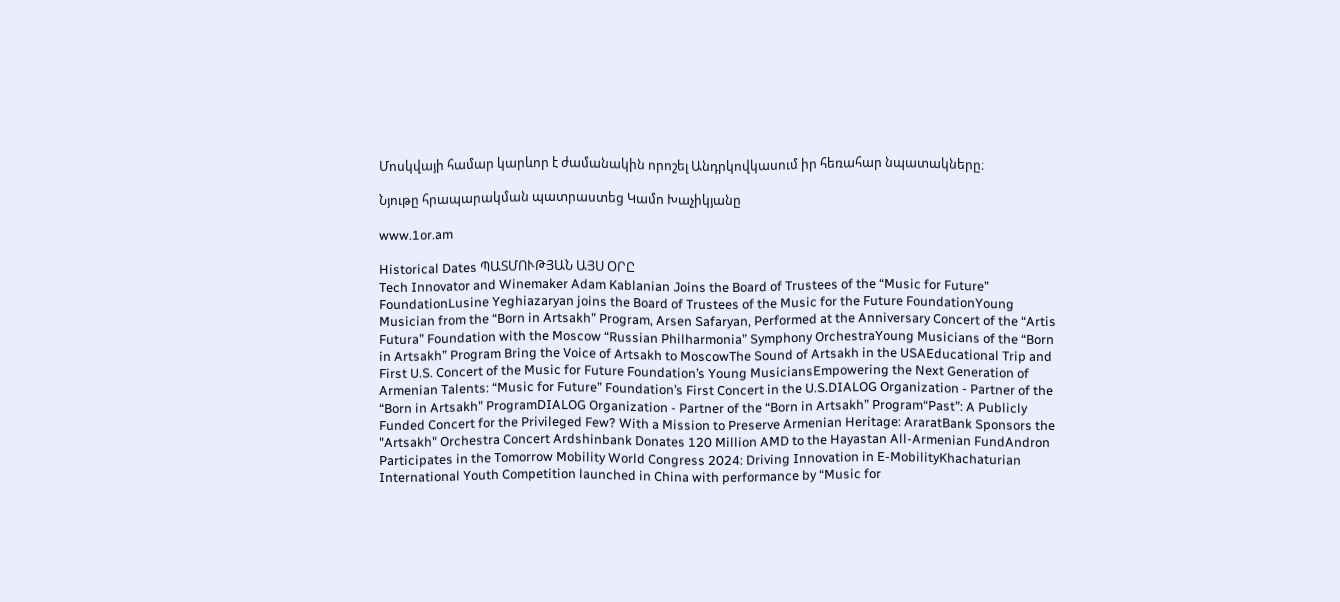Մոսկվայի համար կարևոր է ժամանակին որոշել Անդրկովկասում իր հեռահար նպատակները։

Նյութը հրապարակման պատրաստեց Կամո Խաչիկյանը

www.1or.am

Historical Dates ՊԱՏՄՈՒԹՅԱՆ ԱՅՍ ՕՐԸ
Tech Innovator and Winemaker Adam Kablanian Joins the Board of Trustees of the “Music for Future” FoundationLusine Yeghiazaryan joins the Board of Trustees of the Music for the Future FoundationYoung Musician from the “Born in Artsakh” Program, Arsen Safaryan, Performed at the Anniversary Concert of the “Artis Futura” Foundation with the Moscow “Russian Philharmonia” Symphony OrchestraYoung Musicians of the “Born in Artsakh” Program Bring the Voice of Artsakh to MoscowThe Sound of Artsakh in the USAEducational Trip and First U.S. Concert of the Music for Future Foundation’s Young MusiciansEmpowering the Next Generation of Armenian Talents: “Music for Future” Foundation’s First Concert in the U.S.DIALOG Organization - Partner of the “Born in Artsakh” ProgramDIALOG Organization - Partner of the “Born in Artsakh” Program“Past”: A Publicly Funded Concert for the Privileged Few? With a Mission to Preserve Armenian Heritage: AraratBank Sponsors the "Artsakh" Orchestra Concert Ardshinbank Donates 120 Million AMD to the Hayastan All-Armenian FundAndron Participates in the Tomorrow Mobility World Congress 2024: Driving Innovation in E-MobilityKhachaturian International Youth Competition launched in China with performance by “Music for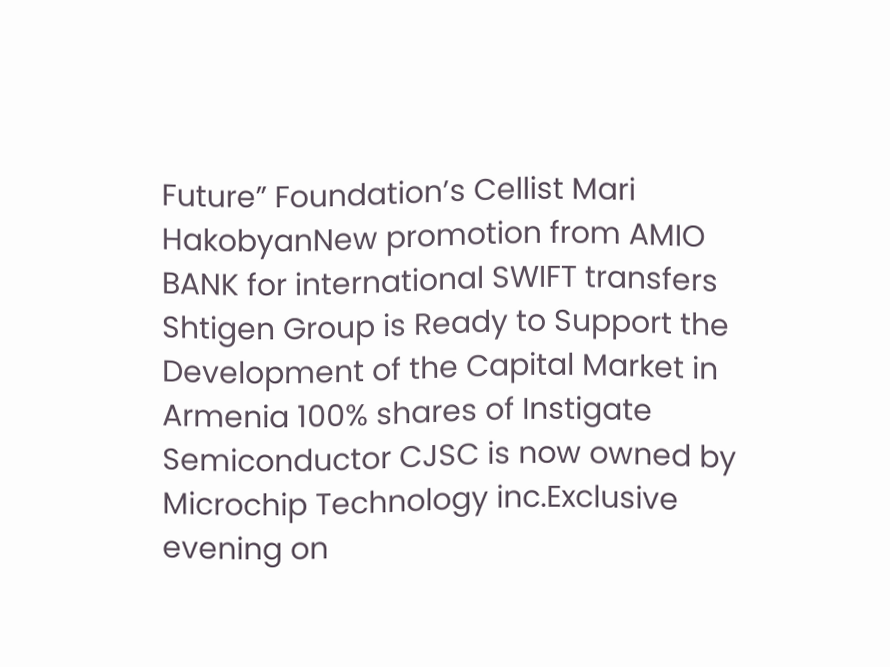Future” Foundation’s Cellist Mari HakobyanNew promotion from AMIO BANK for international SWIFT transfers Shtigen Group is Ready to Support the Development of the Capital Market in Armenia 100% shares of Instigate Semiconductor CJSC is now owned by Microchip Technology inc.Exclusive evening on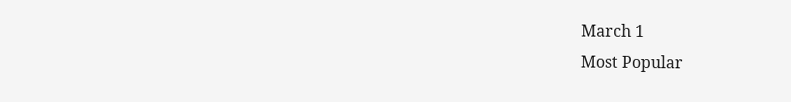March 1
Most Popular